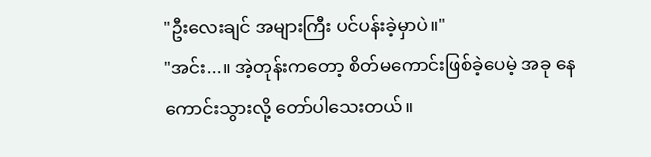"ဦးလေးချင် အများကြီး ပင်ပန်းခဲ့မှာပဲ။"
"အင်း...။ အဲ့တုန်းကတော့ စိတ်မကောင်းဖြစ်ခဲ့ပေမဲ့ အခု နေကောင်းသွားလို့ တော်ပါသေးတယ်။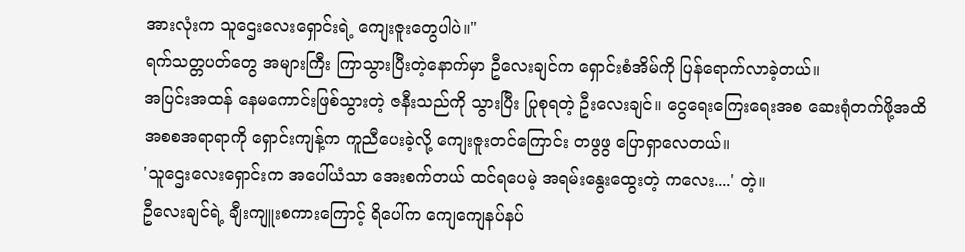အားလုံးက သူဌေးလေးရှောင်းရဲ့ ကျေးဇူးတွေပါပဲ။"
ရက်သတ္တပတ်တွေ အများကြီး ကြာသွားပြီးတဲ့နောက်မှာ ဦလေးချင်က ရှောင်းစံအိမ်ကို ပြန်ရောက်လာခဲ့တယ်။
အပြင်းအထန် နေမကောင်းဖြစ်သွားတဲ့ ဇနီးသည်ကို သွားပြီး ပြုစုရတဲ့ ဦးလေးချင်။ ငွေရေးကြေးရေးအစ ဆေးရုံတက်ဖို့အထိ အစစအရာရာကို ရှောင်းကျန့်က ကူညီပေးခဲ့လို့ ကျေးဇူးတင်ကြောင်း တဖွဖွ ပြောရှာလေတယ်။
'သူဌေးလေးရှောင်းက အပေါ်ယံသာ အေးစက်တယ် ထင်ရပေမဲ့ အရမ်းနွေးထွေးတဲ့ ကလေး....' တဲ့။
ဦလေးချင်ရဲ့ ချီးကျူးစကားကြောင့် ရိပေါ်က ကျေကျေနပ်နပ်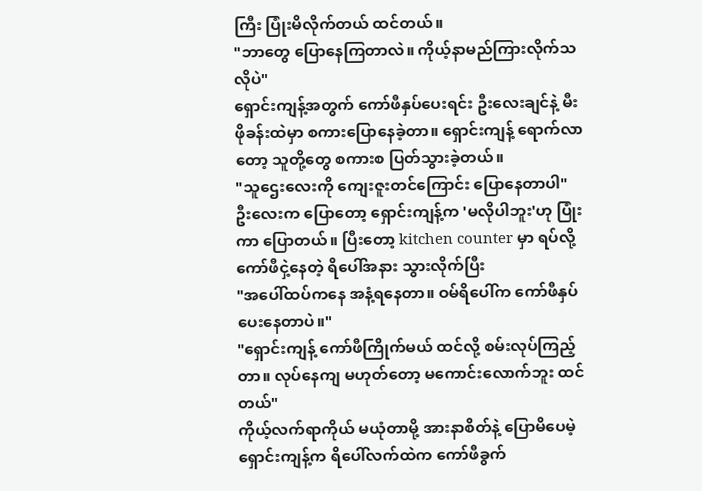ကြီး ပြုံးမိလိုက်တယ် ထင်တယ်။
"ဘာတွေ ပြောနေကြတာလဲ။ ကိုယ့်နာမည်ကြားလိုက်သလိုပဲ"
ရှောင်းကျန့်အတွက် ကော်ဖီနှပ်ပေးရင်း ဦးလေးချင်နဲ့ မီးဖိုခန်းထဲမှာ စကားပြောနေခဲ့တာ။ ရှောင်းကျန့် ရောက်လာတော့ သူတို့တွေ စကားစ ပြတ်သွားခဲ့တယ်။
"သူဌေးလေးကို ကျေးဇူးတင်ကြောင်း ပြောနေတာပါ"
ဦးလေးက ပြောတော့ ရှောင်းကျန့်က 'မလိုပါဘူး'ဟု ပြုံးကာ ပြောတယ်။ ပြီးတော့ kitchen counter မှာ ရပ်လို့ ကော်ဖီငှဲ့နေတဲ့ ရိပေါ်အနား သွားလိုက်ပြီး
"အပေါ်ထပ်ကနေ အနံ့ရနေတာ။ ဝမ်ရိပေါ်က ကော်ဖီနှပ်ပေးနေတာပဲ။"
"ရှောင်းကျန့် ကော်ဖီကြိုက်မယ် ထင်လို့ စမ်းလုပ်ကြည့်တာ။ လုပ်နေကျ မဟုတ်တော့ မကောင်းလောက်ဘူး ထင်တယ်"
ကိုယ့်လက်ရာကိုယ် မယုံတာမို့ အားနာစိတ်နဲ့ ပြောမိပေမဲ့ ရှောင်းကျန့်က ရိပေါ်လက်ထဲက ကော်ဖီခွက်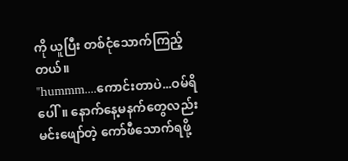ကို ယူပြီး တစ်ငုံသောက်ကြည့်တယ်။
"hummm....ကောင်းတာပဲ...ဝမ်ရိပေါ်။ နောက်နေ့မနက်တွေလည်း မင်းဖျော်တဲ့ ကော်ဖီသောက်ရဖို့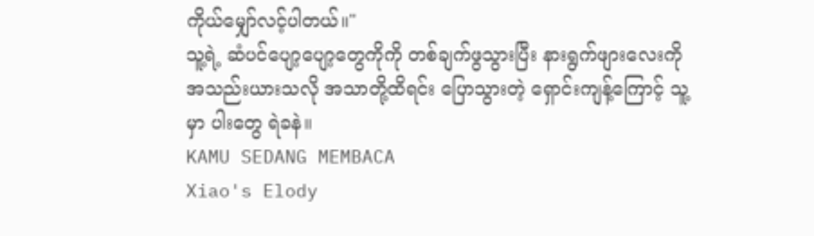ကိုယ်မျှော်လင့်ပါတယ်။"
သူ့ရဲ့ ဆံပင်ပျော့ပျော့တွေကိုကို တစ်ချက်ဖွသွားပြီး နားရွက်ဖျားလေးကို အသည်းယားသလို အသာတို့ထိရင်း ပြောသွားတဲ့ ရှောင်းကျန့်ကြောင့် သူ့မှာ ပါးတွေ ရဲခနဲ။
KAMU SEDANG MEMBACA
Xiao's Elody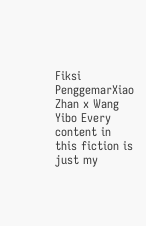Fiksi PenggemarXiao Zhan x Wang Yibo Every content in this fiction is just my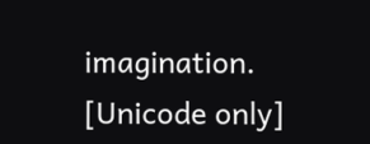imagination. [Unicode only]